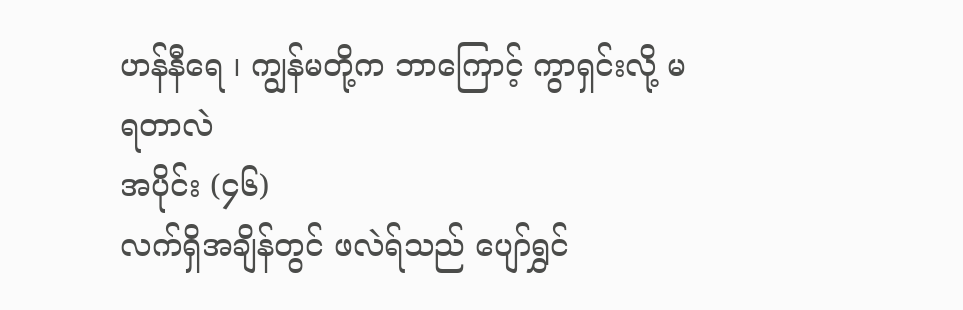ဟန်နီရေ ၊ ကျွန်မတို့က ဘာကြောင့် ကွာရှင်းလို့ မရတာလဲ
အပိုင်း (၄၆)
လက်ရှိအချိန်တွင် ဖလဲရ်သည် ပျော်ရွှင်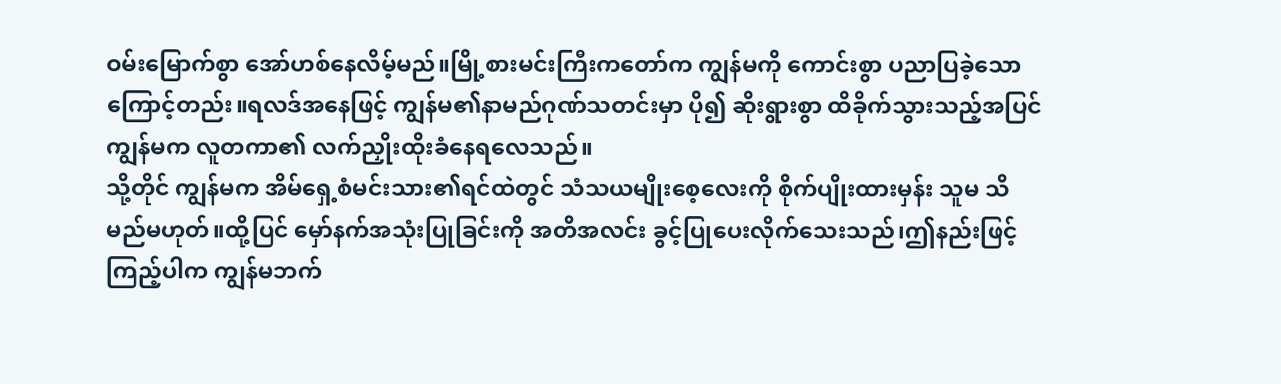ဝမ်းမြောက်စွာ အော်ဟစ်နေလိမ့်မည်။မြို့စားမင်းကြီးကတော်က ကျွန်မကို ကောင်းစွာ ပညာပြခဲ့သောကြောင့်တည်း။ရလဒ်အနေဖြင့် ကျွန်မ၏နာမည်ဂုဏ်သတင်းမှာ ပို၍ ဆိုးရွားစွာ ထိခိုက်သွားသည့်အပြင် ကျွန်မက လူတကာ၏ လက်ညှိုးထိုးခံနေရလေသည်။
သို့တိုင် ကျွန်မက အိမ်ရှေ့စံမင်းသား၏ရင်ထဲတွင် သံသယမျိုးစေ့လေးကို စိုက်ပျိုးထားမှန်း သူမ သိမည်မဟုတ်။ထို့ပြင် မှော်နက်အသုံးပြုခြင်းကို အတိအလင်း ခွင့်ပြုပေးလိုက်သေးသည်၊ဤနည်းဖြင့် ကြည့်ပါက ကျွန်မဘက်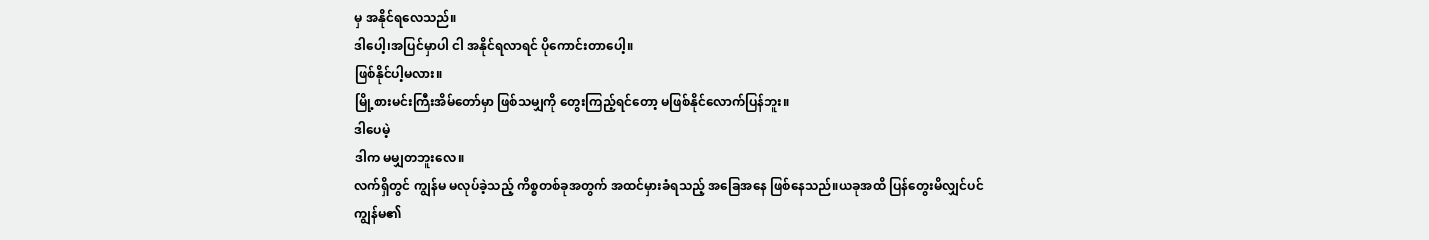မှ အနိုင်ရလေသည်။
ဒါပေါ့၊အပြင်မှာပါ ငါ အနိုင်ရလာရင် ပိုကောင်းတာပေါ့။
ဖြစ်နိုင်ပါ့မလား။
မြို့စားမင်းကြီးအိမ်တော်မှာ ဖြစ်သမျှကို တွေးကြည့်ရင်တော့ မဖြစ်နိုင်လောက်ပြန်ဘူး။
ဒါပေမဲ့
ဒါက မမျှတဘူးလေ။
လက်ရှိတွင် ကျွန်မ မလုပ်ခဲ့သည့် ကိစ္စတစ်ခုအတွက် အထင်မှားခံရသည့် အခြေအနေ ဖြစ်နေသည်။ယခုအထိ ပြန်တွေးမိလျှင်ပင် ကျွန်မ၏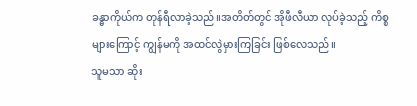ခန္ဓာကိုယ်က တုန်ရီလာခဲ့သည်။အတိတ်တွင် အိုဖီလီယာ လုပ်ခဲ့သည့် ကိစ္စများကြောင့် ကျွန်မကို အထင်လွဲမှားကြခြင်း ဖြစ်လေသည်။
သူမသာ ဆိုး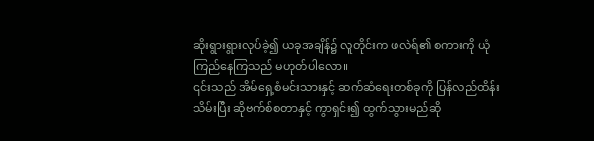ဆိုးရွားရွားလုပ်ခဲ့၍ ယခုအချိန်၌ လူတိုင်းက ဖလဲရ်၏ စကားကို ယုံကြည်နေကြသည် မဟုတ်ပါလော။
၎င်းသည် အိမ်ရှေ့စံမင်းသားနှင့် ဆက်ဆံရေးတစ်ခုကို ပြန်လည်ထိန်းသိမ်းပြီး ဆိုဗက်စ်စတာနှင့် ကွာရှင်း၍ ထွက်သွားမည်ဆို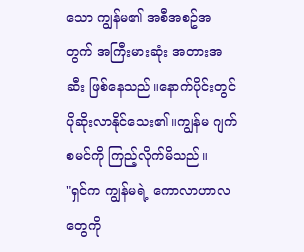သော ကျွန်မ၏ အစီအစဥ်အတွက် အကြီးမားဆုံး အတားအဆီး ဖြစ်နေသည်။နောက်ပိုင်းတွင် ပိုဆိုးလာနိုင်သေး၏။ကျွန်မ ဂျက်စမင်ကို ကြည့်လိုက်မိသည်။
"ရှင်က ကျွန်မရဲ့ ကောလာဟာလတွေကို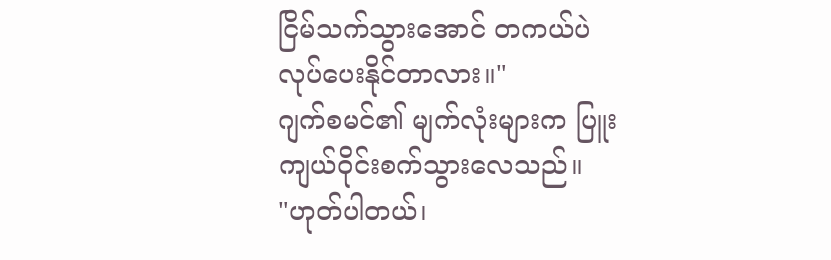ငြိမ်သက်သွားအောင် တကယ်ပဲ လုပ်ပေးနိုင်တာလား။"
ဂျက်စမင်၏ မျက်လုံးများက ပြူးကျယ်ဝိုင်းစက်သွားလေသည်။
"ဟုတ်ပါတယ်၊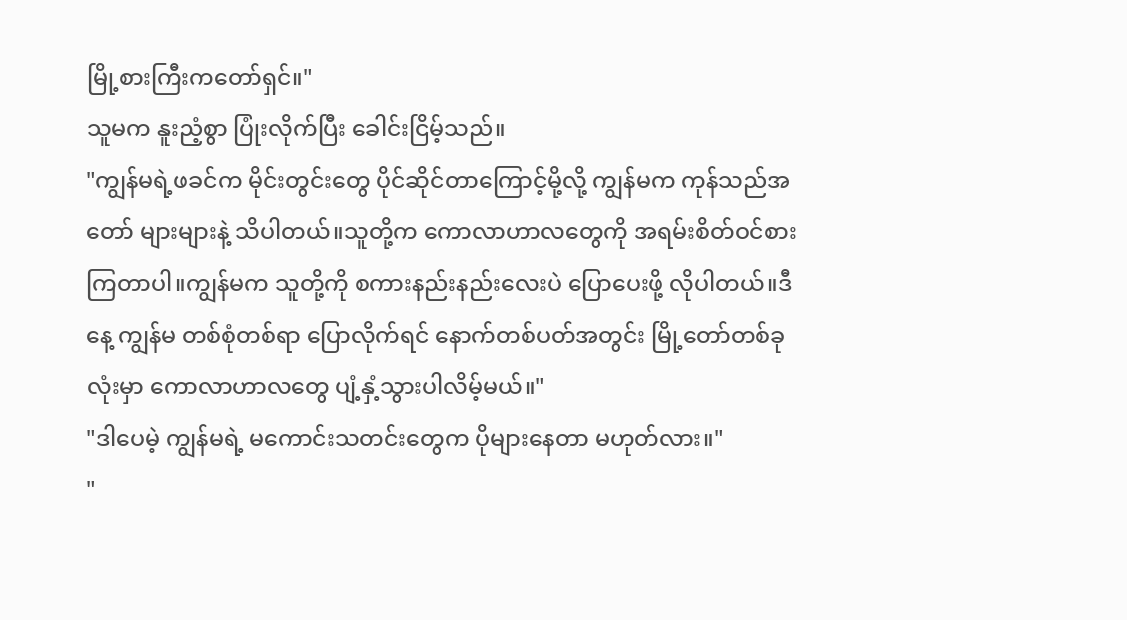မြို့စားကြီးကတော်ရှင်။"
သူမက နူးညံ့စွာ ပြုံးလိုက်ပြီး ခေါင်းငြိမ့်သည်။
"ကျွန်မရဲ့ဖခင်က မိုင်းတွင်းတွေ ပိုင်ဆိုင်တာကြောင့်မို့လို့ ကျွန်မက ကုန်သည်အတော် များများနဲ့ သိပါတယ်။သူတို့က ကောလာဟာလတွေကို အရမ်းစိတ်ဝင်စားကြတာပါ။ကျွန်မက သူတို့ကို စကားနည်းနည်းလေးပဲ ပြောပေးဖို့ လိုပါတယ်။ဒီနေ့ ကျွန်မ တစ်စုံတစ်ရာ ပြောလိုက်ရင် နောက်တစ်ပတ်အတွင်း မြို့တော်တစ်ခုလုံးမှာ ကောလာဟာလတွေ ပျံ့နှံ့သွားပါလိမ့်မယ်။"
"ဒါပေမဲ့ ကျွန်မရဲ့ မကောင်းသတင်းတွေက ပိုများနေတာ မဟုတ်လား။"
"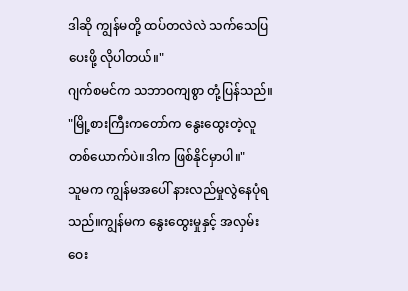ဒါဆို ကျွန်မတို့ ထပ်တလဲလဲ သက်သေပြပေးဖို့ လိုပါတယ်။"
ဂျက်စမင်က သဘာဝကျစွာ တုံ့ပြန်သည်။
"မြို့စားကြီးကတော်က နွေးထွေးတဲ့လူတစ်ယောက်ပဲ။ဒါက ဖြစ်နိုင်မှာပါ။"
သူမက ကျွန်မအပေါ် နားလည်မှုလွဲနေပုံရသည်။ကျွန်မက နွေးထွေးမှုနှင့် အလှမ်းဝေး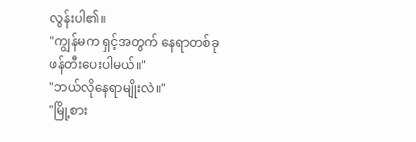လွန်းပါ၏။
"ကျွန်မက ရှင့်အတွက် နေရာတစ်ခု ဖန်တီးပေးပါမယ်။"
"ဘယ်လိုနေရာမျိုးလဲ။"
"မြို့စား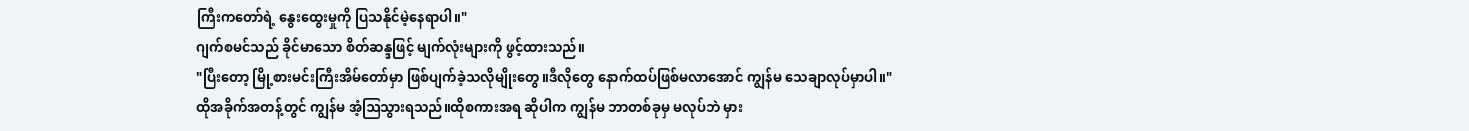ကြီးကတော်ရဲ့ နွေးထွေးမှုကို ပြသနိုင်မဲ့နေရာပါ။"
ဂျက်စမင်သည် ခိုင်မာသော စိတ်ဆန္ဒဖြင့် မျက်လုံးများကို ဖွင့်ထားသည်။
"ပြီးတော့ မြို့စားမင်းကြီးအိမ်တော်မှာ ဖြစ်ပျက်ခဲ့သလိုမျိုးတွေ။ဒီလိုတွေ နောက်ထပ်ဖြစ်မလာအောင် ကျွန်မ သေချာလုပ်မှာပါ။"
ထိုအခိုက်အတန့်တွင် ကျွန်မ အံ့ဩသွားရသည်။ထိုစကားအရ ဆိုပါက ကျွန်မ ဘာတစ်ခုမှ မလုပ်ဘဲ မှား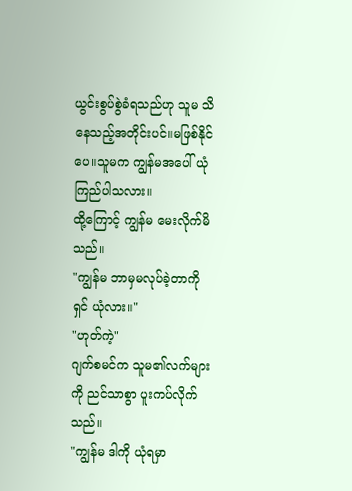ယွင်းစွပ်စွဲခံရသည်ဟု သူမ သိနေသည့်အတိုင်းပင်။မဖြစ်နိုင်ပေ။သူမက ကျွန်မအပေါ် ယုံကြည်ပါသလား။
ထို့ကြောင့် ကျွန်မ မေးလိုက်မိသည်။
"ကျွန်မ ဘာမှမလုပ်ခဲ့တာကို ရှင် ယုံလား။"
"ဟုတ်ကဲ့"
ဂျက်စမင်က သူမ၏လက်များကို ညင်သာစွာ ပူးကပ်လိုက်သည်။
"ကျွန်မ ဒါကို ယုံရမှာ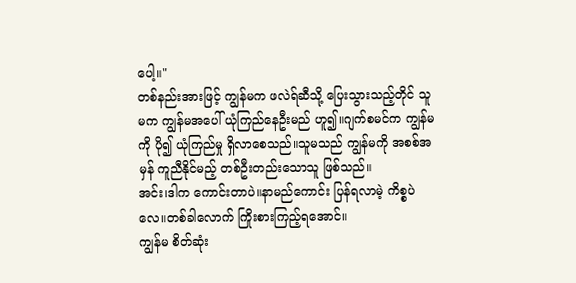ပေါ့။"
တစ်နည်းအားဖြင့် ကျွန်မက ဖလဲရ်ဆီသို့ ပြေးသွားသည့်တိုင် သူမက ကျွန်မအပေါ် ယုံကြည်နေဦးမည် ဟူ၍။ဂျက်စမင်က ကျွန်မကို ပို၍ ယုံကြည်မှု ရှိလာစေသည်။သူမသည် ကျွန်မကို အစစ်အမှန် ကူညီနိုင်မည့် တစ်ဦးတည်းသောသူ ဖြစ်သည်။
အင်း၊ဒါက ကောင်းတာပဲ။နာမည်ကောင်း ပြန်ရလာမဲ့ ကိစ္စပဲလေ။တစ်ခါလောက် ကြိုးစားကြည့်ရအောင်။
ကျွန်မ စိတ်ဆုံး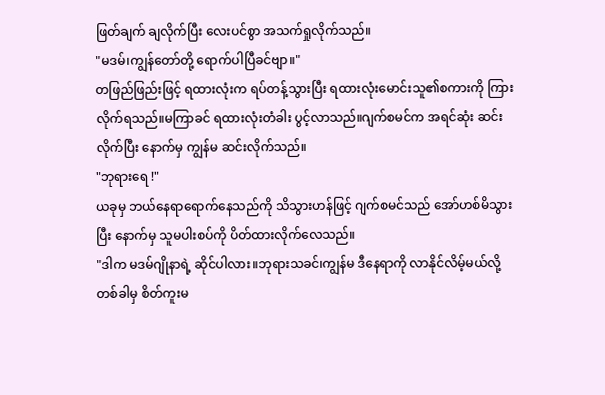ဖြတ်ချက် ချလိုက်ပြီး လေးပင်စွာ အသက်ရှုလိုက်သည်။
"မဒမ်၊ကျွန်တော်တို့ ရောက်ပါပြီခင်ဗျာ။"
တဖြည်ဖြည်းဖြင့် ရထားလုံးက ရပ်တန့်သွားပြီး ရထားလုံးမောင်းသူ၏စကားကို ကြားလိုက်ရသည်။မကြာခင် ရထားလုံးတံခါး ပွင့်လာသည်။ဂျက်စမင်က အရင်ဆုံး ဆင်းလိုက်ပြီး နောက်မှ ကျွန်မ ဆင်းလိုက်သည်။
"ဘုရားရေ !"
ယခုမှ ဘယ်နေရာရောက်နေသည်ကို သိသွားဟန်ဖြင့် ဂျက်စမင်သည် အော်ဟစ်မိသွားပြီး နောက်မှ သူမပါးစပ်ကို ပိတ်ထားလိုက်လေသည်။
"ဒါက မဒမ်ဂျိုနာရဲ့ ဆိုင်ပါလား။ဘုရားသခင်၊ကျွန်မ ဒီနေရာကို လာနိုင်လိမ့်မယ်လို့ တစ်ခါမှ စိတ်ကူးမ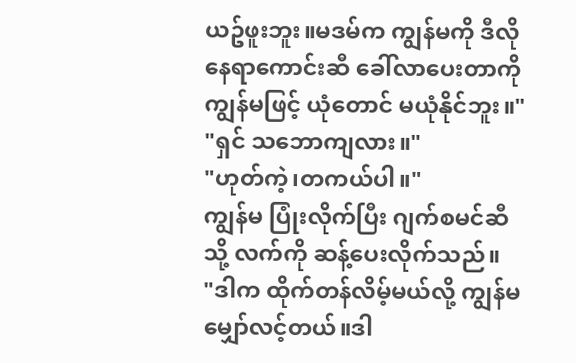ယဥ်ဖူးဘူး။မဒမ်က ကျွန်မကို ဒီလိုနေရာကောင်းဆီ ခေါ်လာပေးတာကို ကျွန်မဖြင့် ယုံတောင် မယုံနိုင်ဘူး။"
"ရှင် သဘောကျလား။"
"ဟုတ်ကဲ့၊တကယ်ပါ။"
ကျွန်မ ပြုံးလိုက်ပြီး ဂျက်စမင်ဆီသို့ လက်ကို ဆန့်ပေးလိုက်သည်။
"ဒါက ထိုက်တန်လိမ့်မယ်လို့ ကျွန်မ မျှော်လင့်တယ်။ဒါ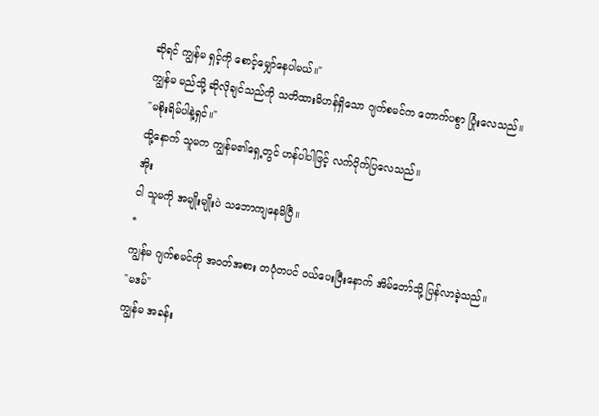ဆိုရင် ကျွန်မ ရှင့်ကို စောင့်မျှော်နေပါမယ်။"
ကျွန်မ မည်သို့ ဆိုလိုချင်သည်ကို သတိထားမိဟန်ရှိသော ဂျက်စမင်က တောက်ပစွာ ပြုံးလေသည်။
"မစိုးရိမ်ပါနဲ့ရှင်။"
ထို့နောက် သူမက ကျွန်မ၏ရှေ့တွင် ဟန်ပါပါဖြင့် လက်ပိုက်ပြလေသည်။
အိုး
ငါ သူမကို အမျိုးမျိုးပဲ သဘောကျနေမိပြီ။
*
ကျွန်မ ဂျက်စမင်ကို အဝတ်အစား တပုံတပင် ဝယ်ပေးပြီးနောက် အိမ်တော်သို့ ပြန်လာခဲ့သည်။
"မဒမ်"
ကျွန်မ အခန်း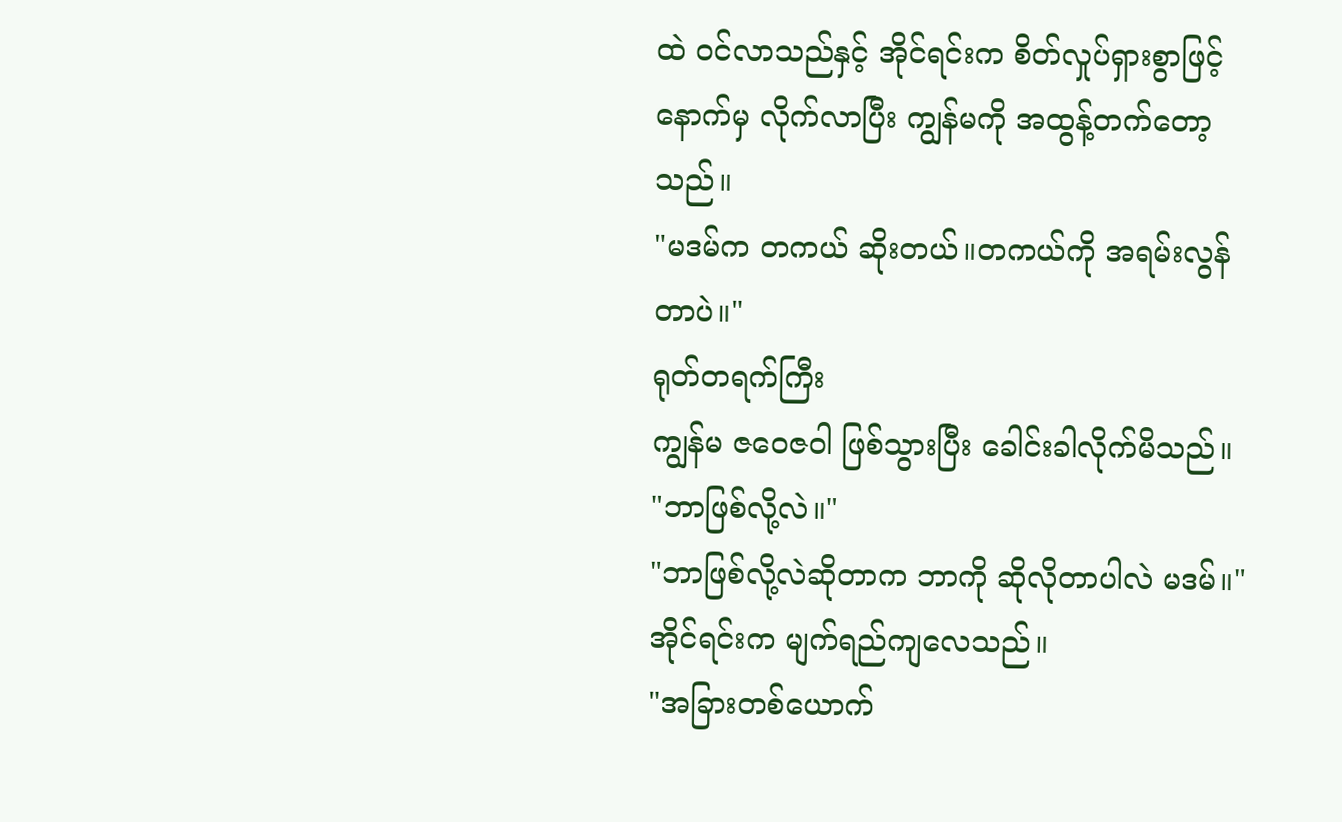ထဲ ဝင်လာသည်နှင့် အိုင်ရင်းက စိတ်လှုပ်ရှားစွာဖြင့် နောက်မှ လိုက်လာပြီး ကျွန်မကို အထွန့်တက်တော့သည်။
"မဒမ်က တကယ် ဆိုးတယ်။တကယ်ကို အရမ်းလွန်တာပဲ။"
ရုတ်တရက်ကြီး
ကျွန်မ ဇဝေဇဝါ ဖြစ်သွားပြီး ခေါင်းခါလိုက်မိသည်။
"ဘာဖြစ်လို့လဲ။"
"ဘာဖြစ်လို့လဲဆိုတာက ဘာကို ဆိုလိုတာပါလဲ မဒမ်။"
အိုင်ရင်းက မျက်ရည်ကျလေသည်။
"အခြားတစ်ယောက်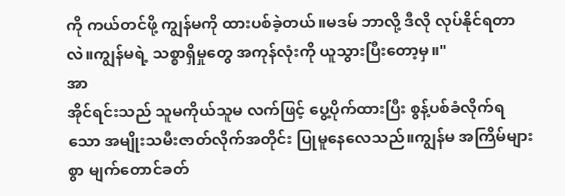ကို ကယ်တင်ဖို့ ကျွန်မကို ထားပစ်ခဲ့တယ်။မဒမ် ဘာလို့ ဒီလို လုပ်နိုင်ရတာလဲ။ကျွန်မရဲ့ သစ္စာရှိမှုတွေ အကုန်လုံးကို ယူသွားပြီးတော့မှ။"
အာ
အိုင်ရင်းသည် သူမကိုယ်သူမ လက်ဖြင့် ပွေ့ပိုက်ထားပြီး စွန့်ပစ်ခံလိုက်ရသော အမျိုးသမီးဇာတ်လိုက်အတိုင်း ပြုမူနေလေသည်။ကျွန်မ အကြိမ်များစွာ မျက်တောင်ခတ်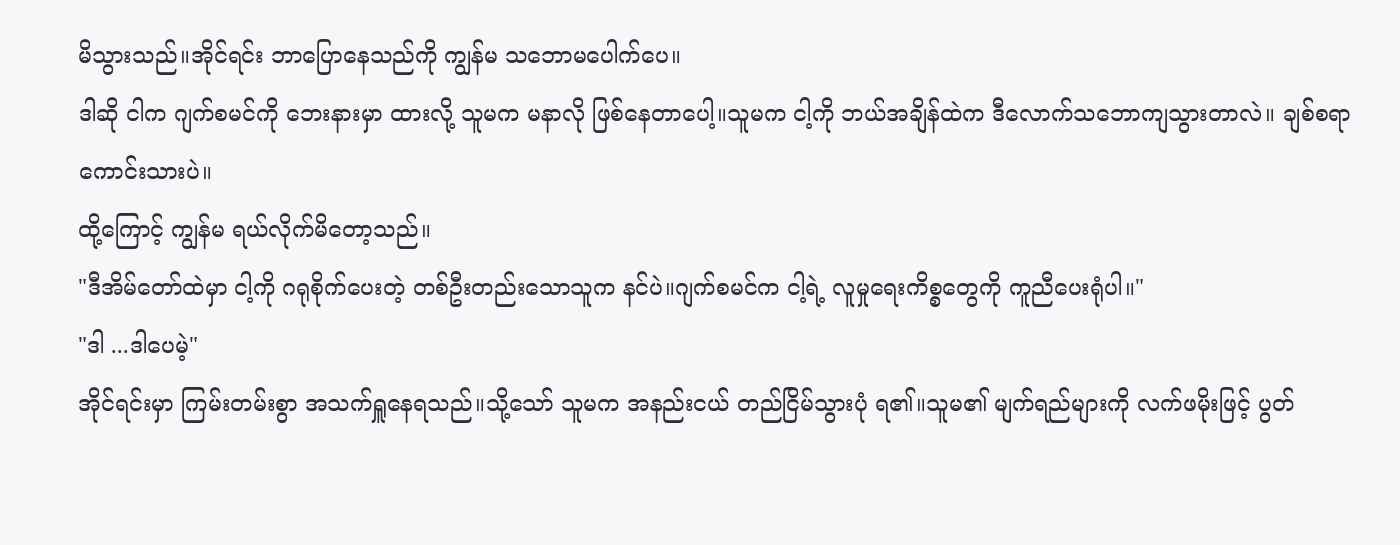မိသွားသည်။အိုင်ရင်း ဘာပြောနေသည်ကို ကျွန်မ သဘောမပေါက်ပေ။
ဒါဆို ငါက ဂျက်စမင်ကို ဘေးနားမှာ ထားလို့ သူမက မနာလို ဖြစ်နေတာပေါ့။သူမက ငါ့ကို ဘယ်အချိန်ထဲက ဒီလောက်သဘောကျသွားတာလဲ။ ချစ်စရာကောင်းသားပဲ။
ထို့ကြောင့် ကျွန်မ ရယ်လိုက်မိတော့သည်။
"ဒီအိမ်တော်ထဲမှာ ငါ့ကို ဂရုစိုက်ပေးတဲ့ တစ်ဦးတည်းသောသူက နင်ပဲ။ဂျက်စမင်က ငါ့ရဲ့ လူမှုရေးကိစ္စတွေကို ကူညီပေးရုံပါ။"
"ဒါ ...ဒါပေမဲ့"
အိုင်ရင်းမှာ ကြမ်းတမ်းစွာ အသက်ရှူနေရသည်။သို့သော် သူမက အနည်းငယ် တည်ငြိမ်သွားပုံ ရ၏။သူမ၏ မျက်ရည်များကို လက်ဖမိုးဖြင့် ပွတ်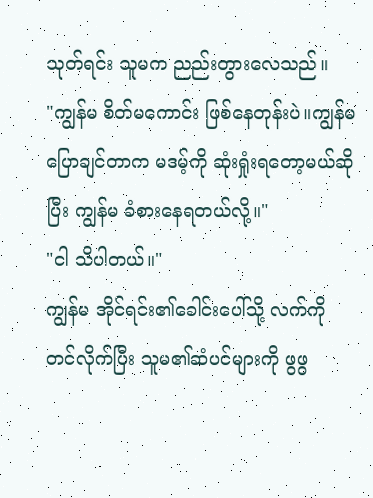သုတ်ရင်း သူမက ညည်းတွားလေသည်။
"ကျွန်မ စိတ်မကောင်း ဖြစ်နေတုန်းပဲ။ကျွန်မ ပြောချင်တာက မဒမ့်ကို ဆုံးရှုံးရတော့မယ်ဆိုပြီး ကျွန်မ ခံစားနေရတယ်လို့။"
"ငါ သိပါတယ်။"
ကျွန်မ အိုင်ရင်း၏ခေါင်းပေါ်သို့ လက်ကို တင်လိုက်ပြီး သူမ၏ဆံပင်များကို ဖွဖွ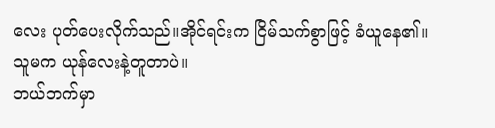လေး ပုတ်ပေးလိုက်သည်။အိုင်ရင်းက ငြိမ်သက်စွာဖြင့် ခံယူနေ၏။
သူမက ယုန်လေးနဲ့တူတာပဲ။
ဘယ်ဘက်မှာ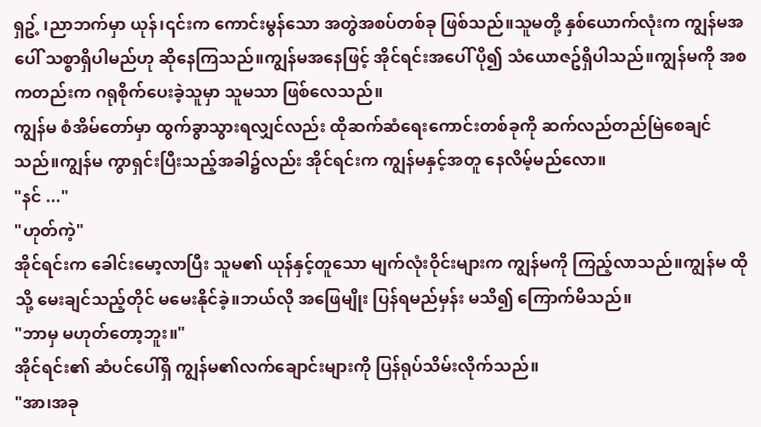ရှဥ့် ၊ညာဘက်မှာ ယုန်၊၎င်းက ကောင်းမွန်သော အတွဲအစပ်တစ်ခု ဖြစ်သည်။သူမတို့ နှစ်ယောက်လုံးက ကျွန်မအပေါ် သစ္စာရှိပါမည်ဟု ဆိုနေကြသည်။ကျွန်မအနေဖြင့် အိုင်ရင်းအပေါ် ပို၍ သံယောဇဥ်ရှိပါသည်။ကျွန်မကို အစကတည်းက ဂရုစိုက်ပေးခဲ့သူမှာ သူမသာ ဖြစ်လေသည်။
ကျွန်မ စံအိမ်တော်မှာ ထွက်ခွာသွားရလျှင်လည်း ထိုဆက်ဆံရေးကောင်းတစ်ခုကို ဆက်လည်တည်မြဲစေချင်သည်။ကျွန်မ ကွာရှင်းပြီးသည့်အခါ၌လည်း အိုင်ရင်းက ကျွန်မနှင့်အတူ နေလိမ့်မည်လော။
"နင် ..."
"ဟုတ်ကဲ့"
အိုင်ရင်းက ခေါင်းမော့လာပြီး သူမ၏ ယုန်နှင့်တူသော မျက်လုံးဝိုင်းများက ကျွန်မကို ကြည့်လာသည်။ကျွန်မ ထိုသို့ မေးချင်သည့်တိုင် မမေးနိုင်ခဲ့။ဘယ်လို အဖြေမျိုး ပြန်ရမည်မှန်း မသိ၍ ကြောက်မိသည်။
"ဘာမှ မဟုတ်တော့ဘူး။"
အိုင်ရင်း၏ ဆံပင်ပေါ်ရှိ ကျွန်မ၏လက်ချောင်းများကို ပြန်ရုပ်သိမ်းလိုက်သည်။
"အာ၊အခု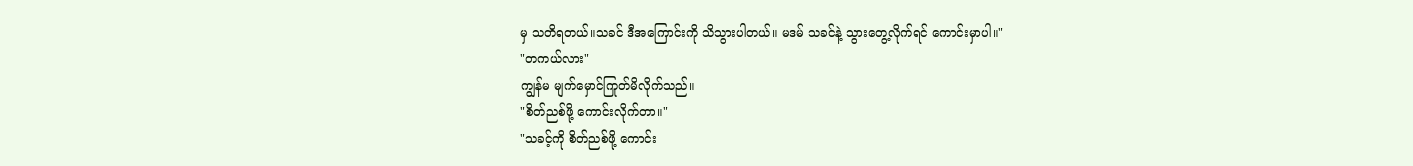မှ သတိရတယ်။သခင် ဒီအကြောင်းကို သိသွားပါတယ်။ မဒမ် သခင်နဲ့ သွားတွေ့လိုက်ရင် ကောင်းမှာပါ။"
"တကယ်လား"
ကျွန်မ မျက်မှောင်ကြုတ်မိလိုက်သည်။
"စိတ်ညစ်ဖို့ ကောင်းလိုက်တာ။"
"သခင့်ကို စိတ်ညစ်ဖို့ ကောင်း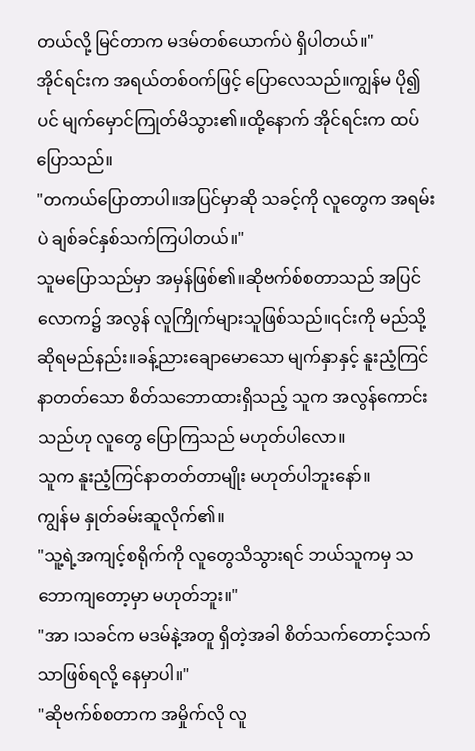တယ်လို့ မြင်တာက မဒမ်တစ်ယောက်ပဲ ရှိပါတယ်။"
အိုင်ရင်းက အရယ်တစ်ဝက်ဖြင့် ပြောလေသည်။ကျွန်မ ပို၍ပင် မျက်မှောင်ကြုတ်မိသွား၏။ထို့နောက် အိုင်ရင်းက ထပ်ပြောသည်။
"တကယ်ပြောတာပါ။အပြင်မှာဆို သခင့်ကို လူတွေက အရမ်းပဲ ချစ်ခင်နှစ်သက်ကြပါတယ်။"
သူမပြောသည်မှာ အမှန်ဖြစ်၏။ဆိုဗက်စ်စတာသည် အပြင်လောက၌ အလွန် လူကြိုက်များသူဖြစ်သည်။၎င်းကို မည်သို့ ဆိုရမည်နည်း။ခန့်ညားချောမောသော မျက်နှာနှင့် နူးညံ့ကြင်နာတတ်သော စိတ်သဘောထားရှိသည့် သူက အလွန်ကောင်းသည်ဟု လူတွေ ပြောကြသည် မဟုတ်ပါလော။
သူက နူးညံ့ကြင်နာတတ်တာမျိုး မဟုတ်ပါဘူးနော်။
ကျွန်မ နှုတ်ခမ်းဆူလိုက်၏။
"သူ့ရဲ့အကျင့်စရိုက်ကို လူတွေသိသွားရင် ဘယ်သူကမှ သဘောကျတော့မှာ မဟုတ်ဘူး။"
"အာ ၊သခင်က မဒမ်နဲ့အတူ ရှိတဲ့အခါ စိတ်သက်တောင့်သက်သာဖြစ်ရလို့ နေမှာပါ။"
"ဆိုဗက်စ်စတာက အမှိုက်လို လူ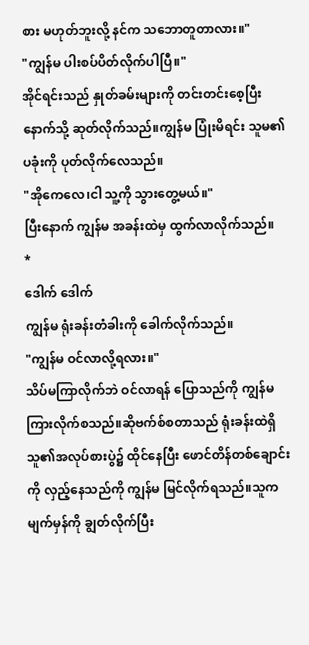စား မဟုတ်ဘူးလို့ နင်က သဘောတူတာလား။"
"ကျွန်မ ပါးစပ်ပိတ်လိုက်ပါပြီ။"
အိုင်ရင်းသည် နှုတ်ခမ်းများကို တင်းတင်းစေ့ပြီး နောက်သို့ ဆုတ်လိုက်သည်။ကျွန်မ ပြုံးမိရင်း သူမ၏ပခုံးကို ပုတ်လိုက်လေသည်။
"အိုကေလေ၊ငါ သူ့ကို သွားတွေ့မယ်။"
ပြီးနောက် ကျွန်မ အခန်းထဲမှ ထွက်လာလိုက်သည်။
*
ဒေါက် ဒေါက်
ကျွန်မ ရုံးခန်းတံခါးကို ခေါက်လိုက်သည်။
"ကျွန်မ ဝင်လာလို့ရလား။"
သိပ်မကြာလိုက်ဘဲ ဝင်လာရန် ပြောသည်ကို ကျွန်မ ကြားလိုက်စသည်။ဆိုဗက်စ်စတာသည် ရုံးခန်းထဲရှိ သူ၏အလုပ်စားပွဲ၌ ထိုင်နေပြီး ဖောင်တိန်တစ်ချောင်းကို လှည့်နေသည်ကို ကျွန်မ မြင်လိုက်ရသည်။သူက မျက်မှန်ကို ချွတ်လိုက်ပြီး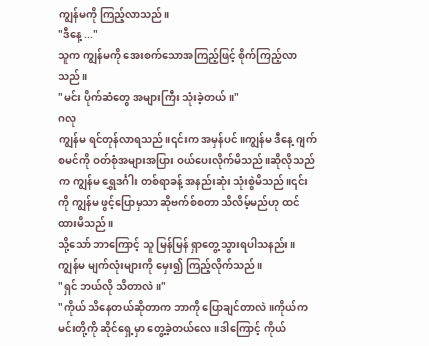ကျွန်မကို ကြည့်လာသည်။
"ဒီနေ့ ..."
သူက ကျွန်မကို အေးစက်သောအကြည့်ဖြင့် စိုက်ကြည့်လာသည်။
"မင်း ပိုက်ဆံတွေ အများကြီး သုံးခဲ့တယ်။"
ဂလု
ကျွန်မ ရင်တုန်လာရသည်။၎င်းက အမှန်ပင်။ကျွန်မ ဒီနေ့ ဂျက်စမင်ကို ဝတ်စုံအများအပြား ဝယ်ပေးလိုက်မိသည်။ဆိုလိုသည်က ကျွန်မ ရွှေဒင်္ဂါး တစ်ရာခန့် အနည်းဆုံး သုံးစွဲမိသည်။၎င်းကို ကျွန်မ ဖွင့်ပြောမှသာ ဆိုဗက်စ်စတာ သိလိမ့်မည်ဟု ထင်ထားမိသည်။
သို့သော် ဘာကြောင့် သူ မြန်မြန် ရှာတွေ့သွားရပါသနည်း။
ကျွန်မ မျက်လုံးများကို မှေး၍ ကြည့်လိုက်သည်။
"ရှင် ဘယ်လို သိတာလဲ။"
"ကိုယ် သိနေတယ်ဆိုတာက ဘာကို ပြောချင်တာလဲ။ကိုယ်က မင်းတို့ကို ဆိုင်ရှေ့မှာ တွေ့ခဲ့တယ်လေ။ဒါကြောင့် ကိုယ်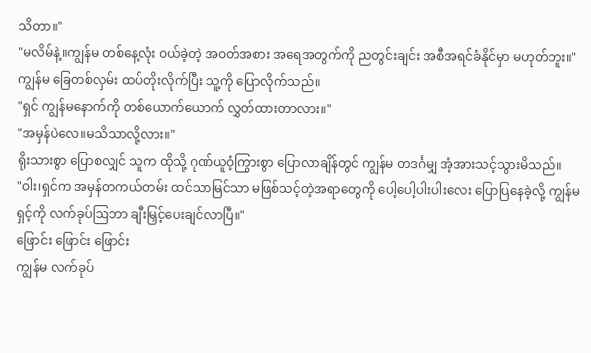သိတာ။"
"မလိမ်နဲ့။ကျွန်မ တစ်နေ့လုံး ဝယ်ခဲ့တဲ့ အဝတ်အစား အရေအတွက်ကို ညတွင်းချင်း အစီအရင်ခံနိုင်မှာ မဟုတ်ဘူး။"
ကျွန်မ ခြေတစ်လှမ်း ထပ်တိုးလိုက်ပြီး သူ့ကို ပြောလိုက်သည်။
"ရှင် ကျွန်မနောက်ကို တစ်ယောက်ယောက် လွှတ်ထားတာလား။"
"အမှန်ပဲလေ။မသိသာလို့လား။"
ရိုးသားစွာ ပြောစလျှင် သူက ထိုသို့ ဂုဏ်ယူဝံ့ကြွားစွာ ပြောလာချိန်တွင် ကျွန်မ တဒင်္ဂမျှ အံ့အားသင့်သွားမိသည်။
"ဝါး၊ရှင်က အမှန်တကယ်တမ်း ထင်သာမြင်သာ မဖြစ်သင့်တဲ့အရာတွေကို ပေါ့ပေါ့ပါးပါးလေး ပြောပြနေခဲ့လို့ ကျွန်မ ရှင့်ကို လက်ခုပ်ဩဘာ ချီးမြှင့်ပေးချင်လာပြီ။"
ဖြောင်း ဖြောင်း ဖြောင်း
ကျွန်မ လက်ခုပ်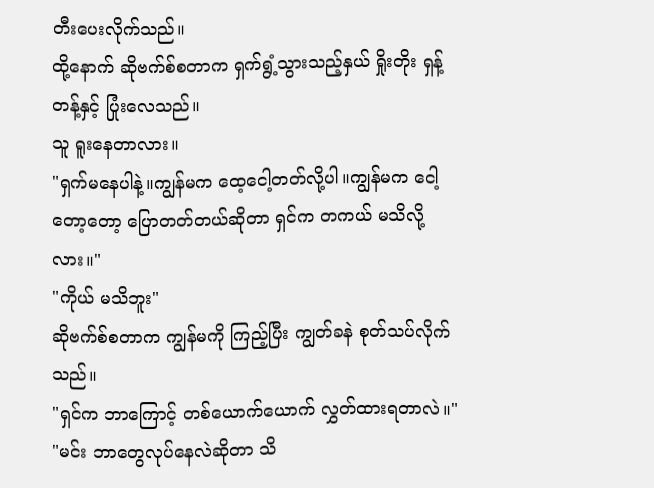တီးပေးလိုက်သည်။
ထို့နောက် ဆိုဗက်စ်စတာက ရှက်ရွံ့သွားသည့်နှယ် ရှိုးတိုး ရှန့်တန့်နှင့် ပြုံးလေသည်။
သူ ရူးနေတာလား။
"ရှက်မနေပါနဲ့။ကျွန်မက ထေ့ငေါ့တတ်လို့ပါ။ကျွန်မက ငေါ့တော့တော့ ပြောတတ်တယ်ဆိုတာ ရှင်က တကယ် မသိလို့လား။"
"ကိုယ် မသိဘူး"
ဆိုဗက်စ်စတာက ကျွန်မကို ကြည့်ပြီး ကျွတ်ခနဲ စုတ်သပ်လိုက်သည်။
"ရှင်က ဘာကြောင့် တစ်ယောက်ယောက် လွှတ်ထားရတာလဲ။"
"မင်း ဘာတွေလုပ်နေလဲဆိုတာ သိ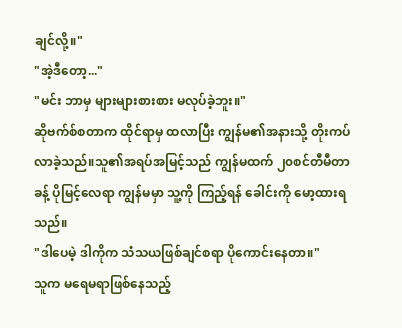ချင်လို့။"
"အဲ့ဒီတော့..."
"မင်း ဘာမှ များများစားစား မလုပ်ခဲ့ဘူး။"
ဆိုဗက်စ်စတာက ထိုင်ရာမှ ထလာပြီး ကျွန်မ၏အနားသို့ တိုးကပ်လာခဲ့သည်။သူ၏အရပ်အမြင့်သည် ကျွန်မထက် ၂၀စင်တီမီတာခန့် ပိုမြင့်လေရာ ကျွန်မမှာ သူ့ကို ကြည့်ရန် ခေါင်းကို မော့ထားရသည်။
"ဒါပေမဲ့ ဒါကိုက သံသယဖြစ်ချင်စရာ ပိုကောင်းနေတာ။"
သူက မရေမရာဖြစ်နေသည့်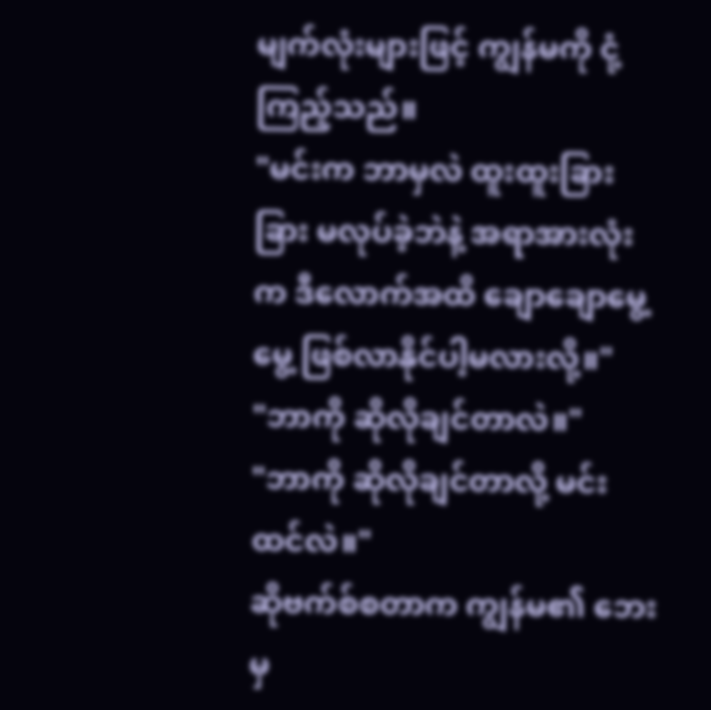မျက်လုံးများဖြင့် ကျွန်မကို ငုံ့ကြည့်သည်။
"မင်းက ဘာမှလဲ ထူးထူးခြားခြား မလုပ်ခဲ့ဘဲနဲ့ အရာအားလုံးက ဒီလောက်အထိ ချောချောမွေ့မွေ့ ဖြစ်လာနိုင်ပါ့မလားလို့။"
"ဘာကို ဆိုလိုချင်တာလဲ။"
"ဘာကို ဆိုလိုချင်တာလို့ မင်း ထင်လဲ။"
ဆိုဗက်စ်စတာက ကျွန်မ၏ ဘေးမှ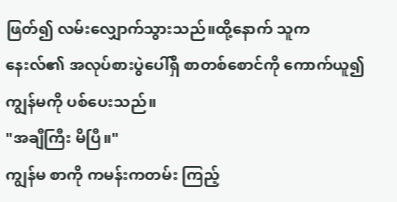ဖြတ်၍ လမ်းလျှောက်သွားသည်။ထို့နောက် သူက နေးလ်၏ အလုပ်စားပွဲပေါ်ရှိ စာတစ်စောင်ကို ကောက်ယူ၍ ကျွန်မကို ပစ်ပေးသည်။
"အချီကြီး မိပြီ။"
ကျွန်မ စာကို ကမန်းကတမ်း ကြည့်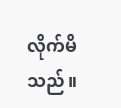လိုက်မိသည်။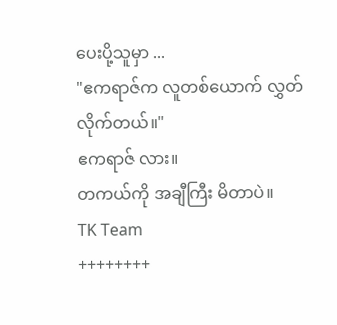ပေးပို့သူမှာ ...
"ဧကရာဇ်က လူတစ်ယောက် လွှတ်လိုက်တယ်။"
ဧကရာဇ် လား။
တကယ်ကို အချီကြီး မိတာပဲ။
TK Team
++++++++